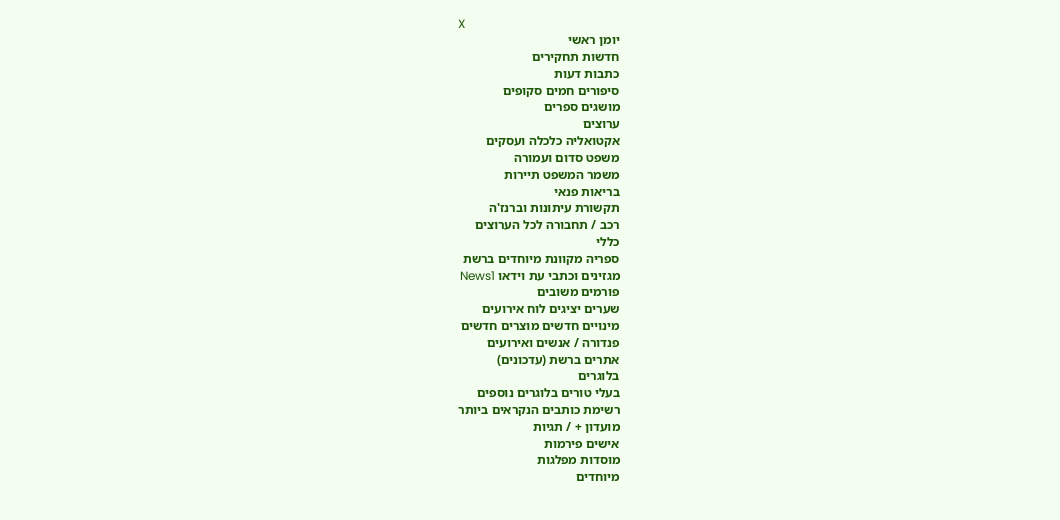X
יומן ראשי
חדשות תחקירים
כתבות דעות
סיפורים חמים סקופים
מושגים ספרים
ערוצים
אקטואליה כלכלה ועסקים
משפט סדום ועמורה
משמר המשפט תיירות
בריאות פנאי
תקשורת עיתונות וברנז'ה
רכב / תחבורה לכל הערוצים
כללי
ספריה מקוונת מיוחדים ברשת
מגזינים וכתבי עת וידאו News1
פורמים משובים
שערים יציגים לוח אירועים
מינויים חדשים מוצרים חדשים
פנדורה / אנשים ואירועים
אתרים ברשת (עדכונים)
בלוגרים
בעלי טורים בלוגרים נוספים
רשימת כותבים הנקראים ביותר
מועדון + / תגיות
אישים פירמות
מוסדות מפלגות
מיוחדים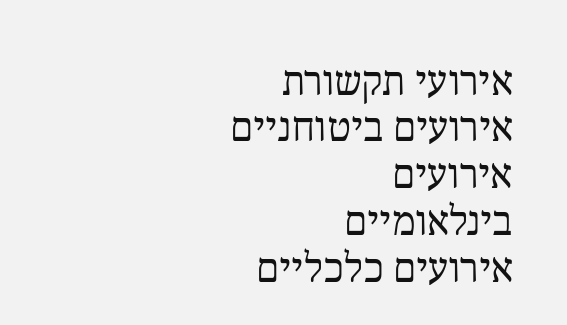אירועי תקשורת אירועים ביטוחניים
אירועים בינלאומיים אירועים כלכליים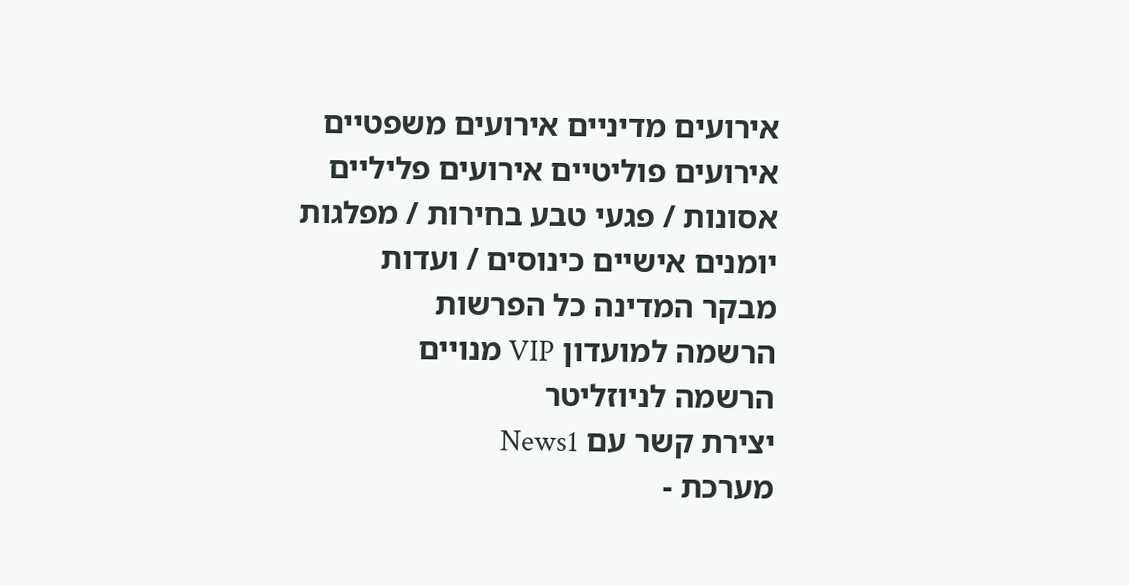אירועים מדיניים אירועים משפטיים
אירועים פוליטיים אירועים פליליים
אסונות / פגעי טבע בחירות / מפלגות
יומנים אישיים כינוסים / ועדות
מבקר המדינה כל הפרשות
הרשמה למועדון VIP מנויים
הרשמה לניוזליטר
יצירת קשר עם News1
מערכת -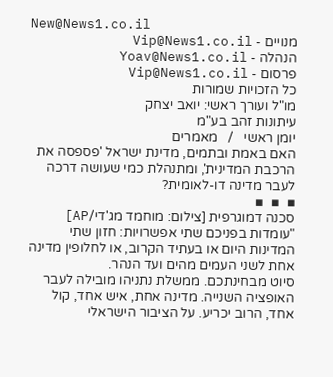New@News1.co.il
מנויים - Vip@News1.co.il
הנהלה - Yoav@News1.co.il
פרסום - Vip@News1.co.il
כל הזכויות שמורות
מו"ל ועורך ראשי: יואב יצחק
עיתונות זהב בע"מ
יומן ראשי   /   מאמרים
האם באמת ובתמים, מדינת ישראל 'פספסה את הרכבת המדינית', ומתנהלת כמי שעושה דרכה לעבר מדינה דו-לאומית?
▪  ▪  ▪
סכנה דמוגרפית [צילום: מוחמד מג'די/AP]
"עומדות בפניכם שתי אפשרויות: חזון שתי המדינות היום או בעתיד הקרוב, או לחלופין מדינה אחת לשני העמים מהים ועד הנהר.
סיוט מבחינתכם. ממשלת נתניהו מובילה לעבר האופציה השנייה. מדינה אחת, איש אחד, קול אחד, הרוב יכריע. על הציבור הישראלי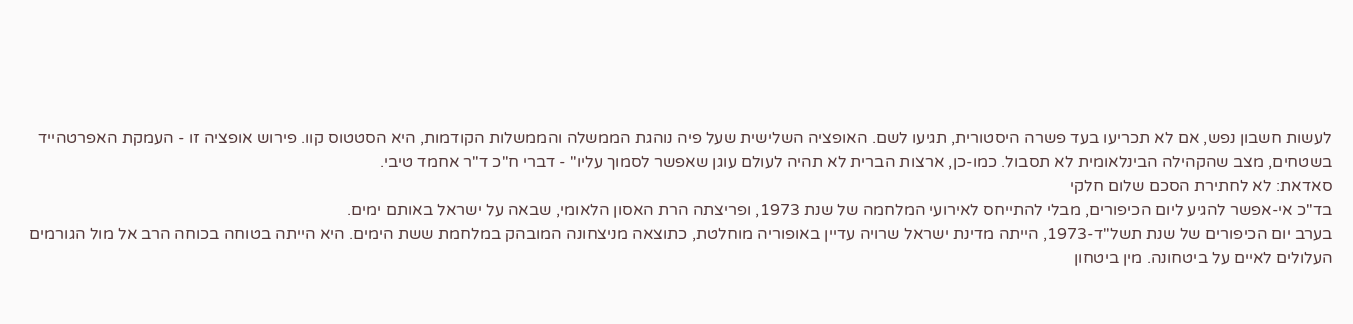לעשות חשבון נפש, אם לא תכריעו בעד פשרה היסטורית, תגיעו לשם. האופציה השלישית שעל פיה נוהגת הממשלה והממשלות הקודמות, היא הסטטוס קוו. פירוש אופציה זו - העמקת האפרטהייד בשטחים, מצב שהקהילה הבינלאומית לא תסבול. כמו-כן, ארצות הברית לא תהיה לעולם עוגן שאפשר לסמוך עליו" - דברי ח"כ ד"ר אחמד טיבי.
סאדאת: לא לחתירת הסכם שלום חלקי
בד"כ אי-אפשר להגיע ליום הכיפורים, מבלי להתייחס לאירועי המלחמה של שנת 1973, ופריצתה הרת האסון הלאומי, שבאה על ישראל באותם ימים.
בערב יום הכיפורים של שנת תשל"ד-1973, הייתה מדינת ישראל שרויה עדיין באופוריה מוחלטת, כתוצאה מניצחונה המובהק במלחמת ששת הימים. היא הייתה בטוחה בכוחה הרב אל מול הגורמים העלולים לאיים על ביטחונה. מין ביטחון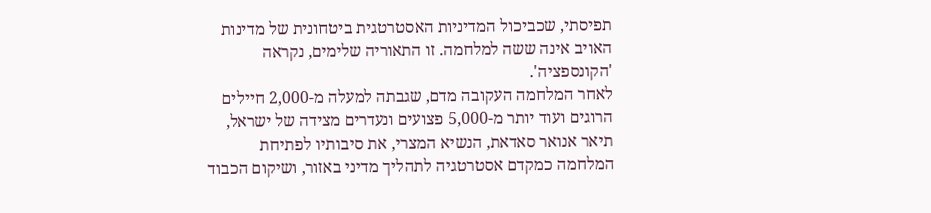תפיסתי, שכביכול המדיניות האסטרטגית ביטחונית של מדינות האויב אינה ששה למלחמה. זו התאוריה שלימים, נקראה 'הקונספציה'.
לאחר המלחמה העקובה מדם, שגבתה למעלה מ-2,000 חיילים הרוגים ועוד יותר מ-5,000 פצועים ונעדרים מצידה של ישראל, תיאר אנואר סאדאת, הנשיא המצרי, את סיבותיו לפתיחת המלחמה כמקדם אסטרטגיה לתהליך מדיני באזור, ושיקום הכבוד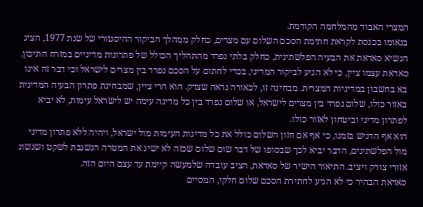המצרי האבוד מהמלחמה הקודמת.
בנאומו בכנסת לקראת חתימת הסכם השלום עם מצרים, כחלק ממהלך הביקור ההיסטורי של שנת 1977, הציג הנשיא סאדאת את הבעיה הפלשתינית, כחלק בלתי נפרד מהתהליך הכולל של פתרונות מדיניים במזרח התיכון.
סאדאת עצמו ציין, כי לא הגיע לביקור המדיני, בכדי לחתום על הסכם נפרד בין מצרים לישראל וכי דבר זה אינו בא בחשבון במדיניות המצרית. מבחינה זו, לכאורה נראה שצדק. הוא הרי ציין, שמבחינת פתרון הבעיה המדינית באזור כולו, שלום נפרד בין מצרים לישראל, או שלום נפרד בין כל מדינה עימה יש לישראל עימות, לא יביא לפתרון מדיני וביטחון לאזור כולו.
הוא אף הדגיש בזמנו, כי אף אם חזון השלום כולל את כל מדינות העימות מול ישראל, ויהיה ללא פתרון מדיני מול הפלשתינים, הדבר יביא לכך שבסופו של דבר שום שלום שכזה לא ישיג את המטרה הנשגבת לשקט ושגשוג אזורי צודק ויציב. התיאור הישיר של סאדאת, הציב עובדה שלמעשה קיימת עד עצם היום הזה.
סאדאת הבהיר כי לא הגיע לחתירת הסכם שלום חלקי, המסיים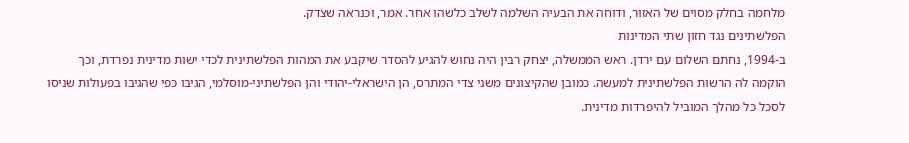מלחמה בחלק מסוים של האזור, ודוחה את הבעיה השלמה לשלב כלשהו אחר. אמר, וכנראה שצדק.
הפלשתינים נגד חזון שתי המדינות
ב-1994, נחתם השלום עם ירדן. ראש הממשלה, יצחק רבין היה נחוש להגיע להסדר שיקבע את המהות הפלשתינית לכדי ישות מדינית נפרדת, וכך הוקמה לה הרשות הפלשתינית למעשה. כמובן שהקיצונים משני צדי המתרס, הן הישראלי-יהודי והן הפלשתיני-מוסלמי, הגיבו כפי שהגיבו בפעולות שניסו לסכל כל מהלך המוביל להיפרדות מדינית.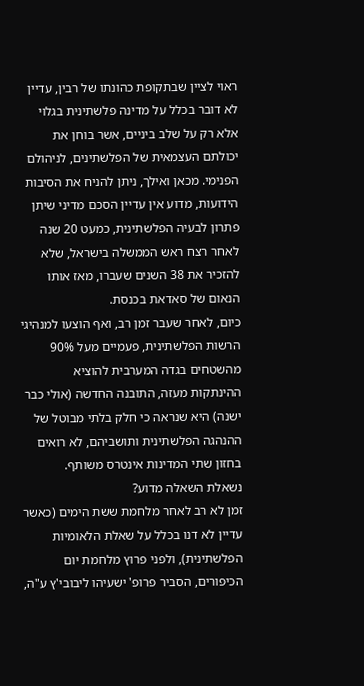ראוי לציין שבתקופת כהונתו של רבין, עדיין לא דובר בכלל על מדינה פלשתינית בגלוי אלא רק על שלב ביניים, אשר בוחן את יכולתם העצמאית של הפלשתינים, לניהולם הפנימי. מכאן ואילך, ניתן להניח את הסיבות הידועות, מדוע אין עדיין הסכם מדיני שיתן פתרון לבעיה הפלשתינית, כמעט 20 שנה לאחר רצח ראש הממשלה בישראל, שלא להזכיר את 38 השנים שעברו, מאז אותו הנאום של סאדאת בכנסת.
כיום, לאחר שעבר זמן רב, ואף הוצעו למנהיגי הרשות הפלשתינית, פעמיים מעל 90% מהשטחים בגדה המערבית להוציא ההינתקות מעזה, התובנה החדשה (אולי כבר ישנה) היא שנראה כי חלק בלתי מבוטל של ההנהגה הפלשתינית ותושביהם, לא רואים בחזון שתי המדינות אינטרס משותף.
נשאלת השאלה מדוע?
זמן לא רב לאחר מלחמת ששת הימים (כאשר עדיין לא דנו בכלל על שאלת הלאומיות הפלשתינית), ולפני פרוץ מלחמת יום הכיפורים, הסביר פרופ' ישעיהו ליבובי'ץ ע"ה,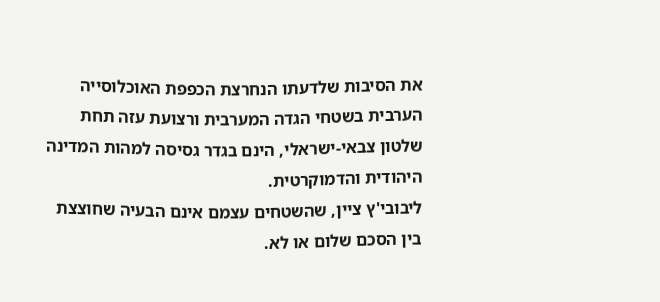את הסיבות שלדעתו הנחרצת הכפפת האוכלוסייה הערבית בשטחי הגדה המערבית ורצועת עזה תחת שלטון צבאי-ישראלי, הינם בגדר גסיסה למהות המדינה היהודית והדמוקרטית.
ליבובי'ץ ציין, שהשטחים עצמם אינם הבעיה שחוצצת בין הסכם שלום או לא.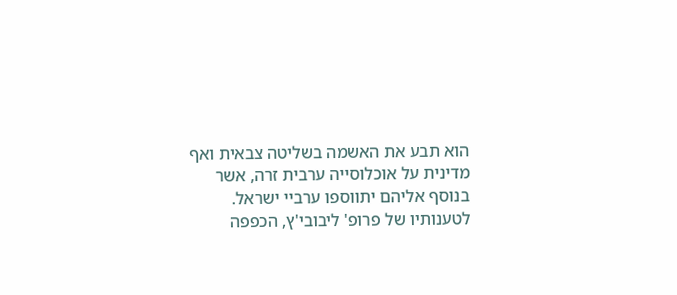הוא תבע את האשמה בשליטה צבאית ואף מדינית על אוכלוסייה ערבית זרה, אשר בנוסף אליהם יתווספו ערביי ישראל.
לטענותיו של פרופ' ליבובי'ץ, הכפפה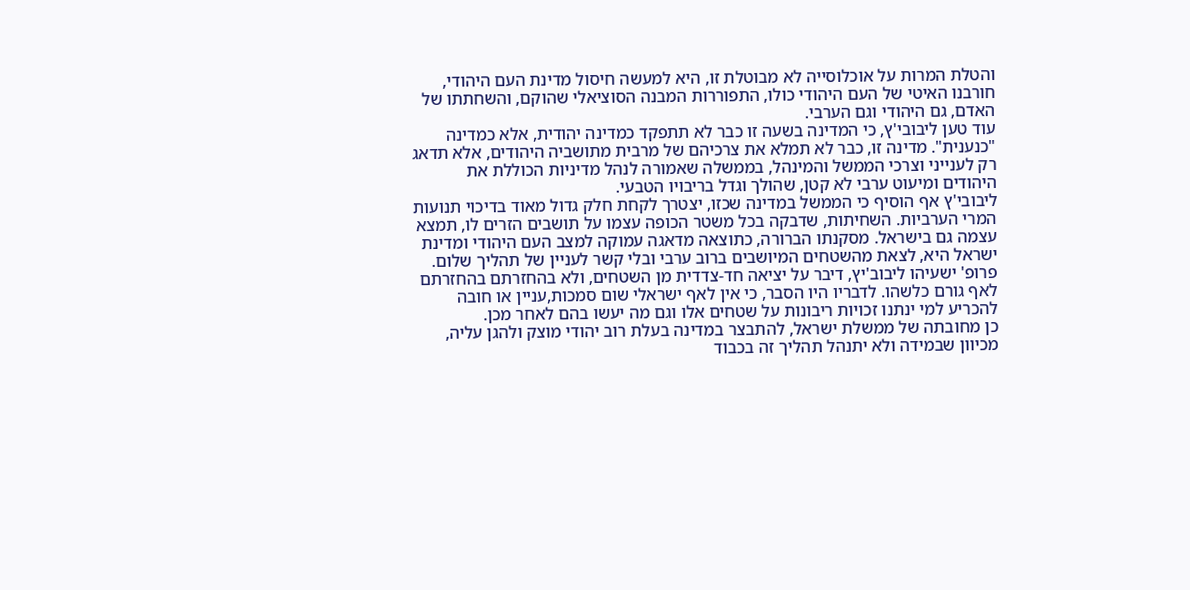והטלת המרות על אוכלוסייה לא מבוטלת זו, היא למעשה חיסול מדינת העם היהודי, חורבנו האיטי של העם היהודי כולו, התפוררות המבנה הסוציאלי שהוקם, והשחתתו של האדם, גם היהודי וגם הערבי.
עוד טען ליבובי'ץ, כי המדינה בשעה זו כבר לא תתפקד כמדינה יהודית, אלא כמדינה "כנענית". מדינה זו, כבר לא תמלא את צרכיהם של מרבית מתושביה היהודים, אלא תדאג רק לענייני וצרכי הממשל והמינהל, בממשלה שאמורה לנהל מדיניות הכוללת את היהודים ומיעוט ערבי לא קטן, שהולך וגדל בריבויו הטבעי.
ליבובי'ץ אף הוסיף כי הממשל במדינה שכזו, יצטרך לקחת חלק גדול מאוד בדיכוי תנועות המרי הערביות. השחיתות, שדבקה בכל משטר הכופה עצמו על תושבים הזרים לו, תמצא עצמה גם בישראל. מסקנתו הברורה, כתוצאה מדאגה עמוקה למצב העם היהודי ומדינת ישראל היא, לצאת מהשטחים המיושבים ברוב ערבי ובלי קשר לעניין של תהליך שלום.
פרופ' ישעיהו ליבוב'יץ, דיבר על יציאה חד-צדדית מן השטחים, ולא בהחזרתם בהחזרתם לאף גורם כלשהו. לדבריו היו הסבר, כי אין לאף ישראלי שום סמכות,עניין או חובה להכריע למי ינתנו זכויות ריבונות על שטחים אלו וגם מה יעשו בהם לאחר מכן.
כן מחובתה של ממשלת ישראל, להתבצר במדינה בעלת רוב יהודי מוצק ולהגן עליה, מכיוון שבמידה ולא יתנהל תהליך זה בכבוד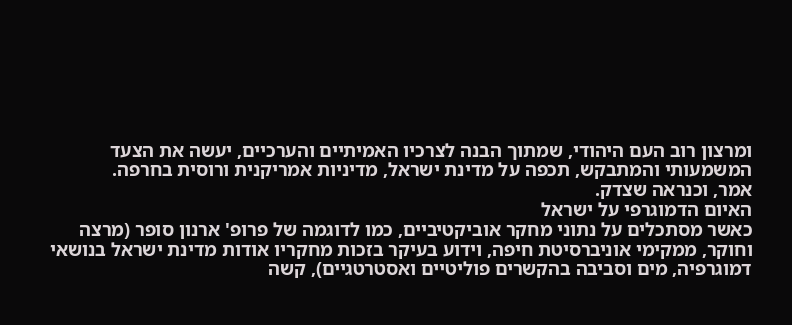ומרצון רוב העם היהודי, שמתוך הבנה לצרכיו האמיתיים והערכיים, יעשה את הצעד המשמעותי והמתבקש, תכפה על מדינת ישראל, מדיניות אמריקנית ורוסית בחרפה.
אמר, וכנראה שצדק.
האיום הדמוגרפי על ישראל
כאשר מסתכלים על נתוני מחקר אוביקטיביים, כמו לדוגמה של פרופ' ארנון סופר (מרצה וחוקר, ממקימי אוניברסיטת חיפה, וידוע בעיקר בזכות מחקריו אודות מדינת ישראל בנושאי דמוגרפיה, מים וסביבה בהקשרים פוליטיים ואסטרטגיים), קשה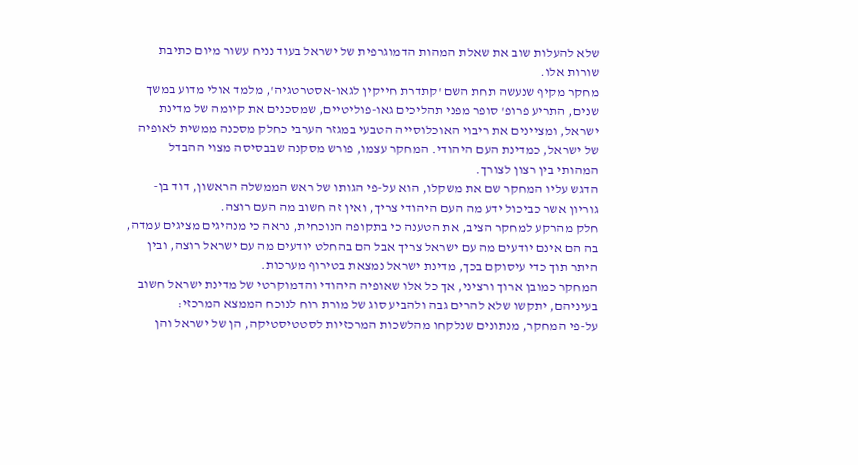שלא להעלות שוב את שאלת המהות הדמוגרפית של ישראל בעוד נניח עשור מיום כתיבת שורות אלו.
מחקר מקיף שנעשה תחת השם 'קתדרת חייקין לגאו-אסטרטגיה', מלמד אולי מדוע במשך שנים, התריע פרופ' סופר מפני תהליכים גאו-פוליטיים, שמסכנים את קיומה של מדינת ישראל, ומציינים את ריבוי האוכלוסייה הטבעי במגזר הערבי כחלק מסכנה ממשית לאופיה של ישראל, כמדינת העם היהודי. המחקר עצמו, פורש מסקנה שבבסיסה מצוי ההבדל המהותי בין רצון לצורך.
הדגש עליו המחקר שם את משקלו, הוא על-פי הגותו של ראש הממשלה הראשון, דוד בן-גוריון אשר כביכול ידע מה העם היהודי צריך, ואין זה חשוב מה העם רוצה.
חלק מהרקע למחקר הציב, את הטענה כי בתקופה הנוכחית, נראה כי מנהיגים מציגים עמדה, בה הם אינם יודעים מה עם ישראל צריך אבל הם בהחלט יודעים מה עם ישראל רוצה, ובין היתר תוך כדי עיסוקם בכך, מדינת ישראל נמצאת בטירוף מערכות.
המחקר כמובן ארוך ורציני, אך כל אלו שאופיה היהודי והדמוקרטי של מדינת ישראל חשוב בעיניהם, יתקשו שלא להרים גבה ולהביע סוג של מורת רוח לנוכח הממצא המרכזי:
על-פי המחקר, מנתונים שנלקחו מהלשכות המרכזיות לסטטיסטיקה, הן של ישראל והן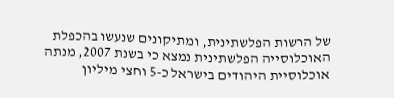של הרשות הפלשתינית, ומתיקונים שנעשו בהכפלת האוכלוסייה הפלשתינית נמצא כי בשנת 2007, מנתה אוכלוסיית היהודים בישראל כ-5 וחצי מיליון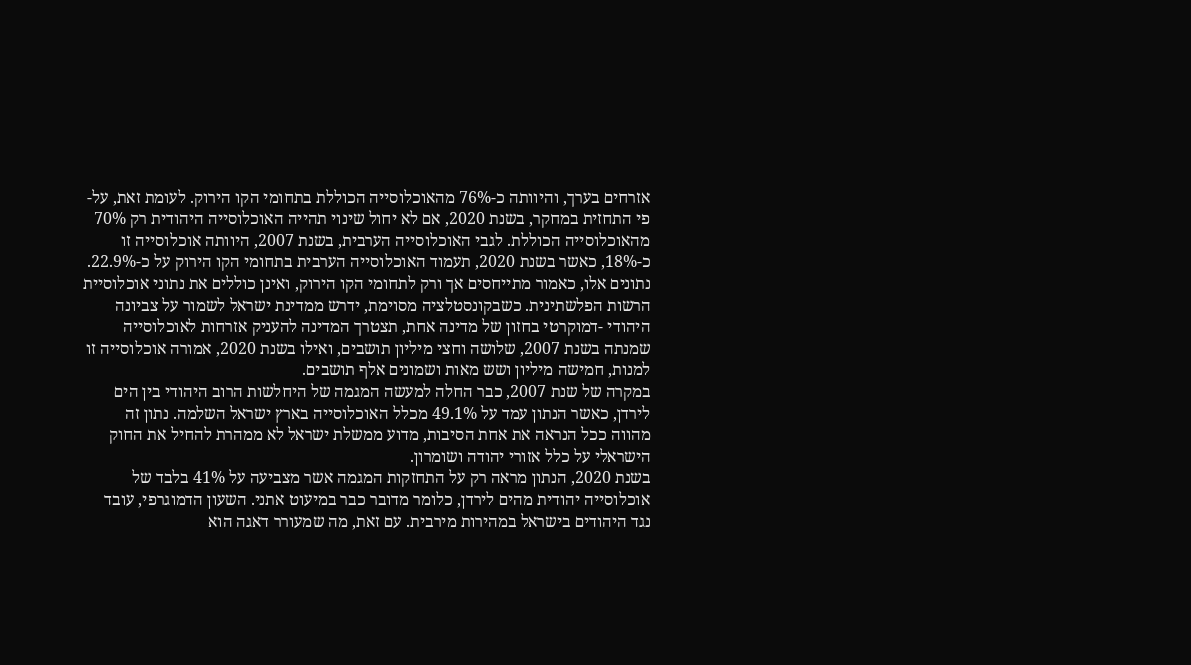אזרחים בערך, והיוותה כ-76% מהאוכלוסייה הכוללת בתחומי הקו הירוק. לעומת זאת, על-פי התחזית במחקר, בשנת 2020, אם לא יחול שינוי תהייה האוכלוסייה היהודית רק 70% מהאוכלוסייה הכוללת. לגבי האוכלוסייה הערבית, בשנת 2007, היוותה אוכלוסייה זו כ-18%, כאשר בשנת 2020, תעמוד האוכלוסייה הערבית בתחומי הקו הירוק על כ-22.9%.
נתונים אלו, כאמור מתייחסים אך ורק לתחומי הקו הירוק, ואינן כוללים את נתוני אוכלוסיית הרשות הפלשתינית. כשבקונסטלציה מסוימת, ידרש ממדינת ישראל לשמור על צביונה היהודי -דמוקרטי בחזון של מדינה אחת, תצטרך המדינה להעניק אזרחות לאוכלוסייה שמנתה בשנת 2007, שלושה וחצי מיליון תושבים, ואילו בשנת 2020, אמורה אוכלוסייה זו למנות, חמישה מיליון ושש מאות ושמונים אלף תושבים.
במקרה של שנת 2007, כבר החלה למעשה המגמה של היחלשות הרוב היהודי בין הים לירדן, כאשר הנתון עמד על 49.1% מכלל האוכלוסייה בארץ ישראל השלמה. נתון זה מהווה ככל הנראה את אחת הסיבות, מדוע ממשלת ישראל לא ממהרת להחיל את החוק הישראלי על כלל אזורי יהודה ושומרון.
בשנת 2020, הנתון מראה רק על התחזקות המגמה אשר מצביעה על 41% בלבד של אוכלוסייה יהודית מהים לירדן, כלומר מדובר כבר במיעוט אתני. השעון הדמוגרפי, עובד נגד היהודים בישראל במהירות מירבית. עם זאת, מה שמעורר דאגה הוא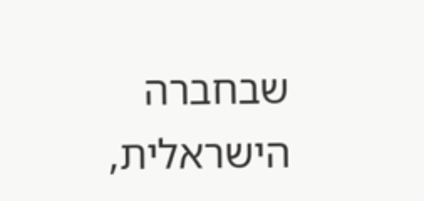שבחברה הישראלית,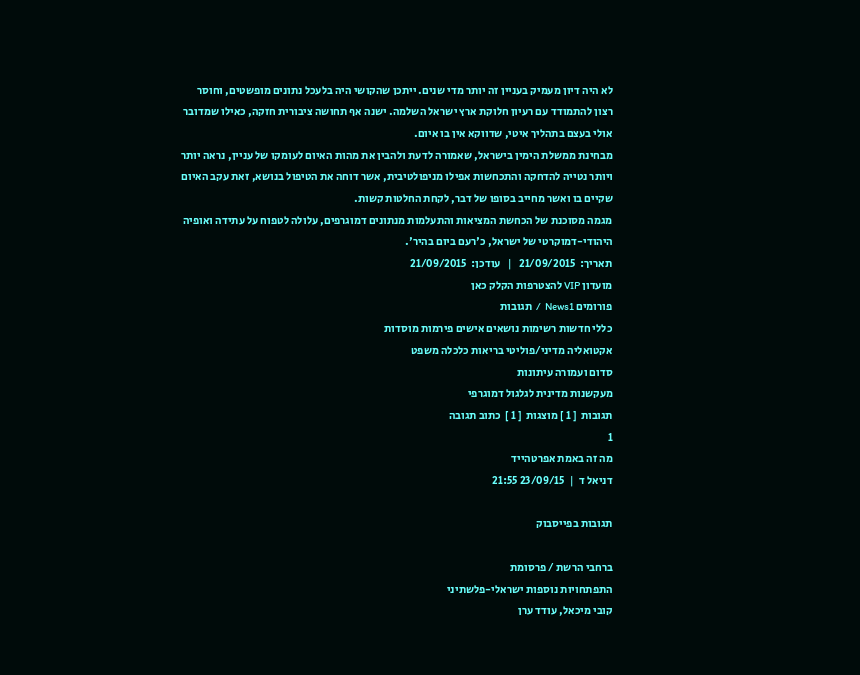לא היה דיון מעמיק בעניין זה יותר מדי שנים. ייתכן שהקושי היה בלעכל נתונים מופשטים, וחוסר רצון להתמודד עם רעיון חלוקת ארץ ישראל השלמה. ישנה אף תחושה ציבורית חזקה, כאילו שמדובר אולי בעצם בתהליך איטי, שדווקא אין בו איום.
מבחינת ממשלת הימין בישראל, שאמורה לדעת ולהבין את מהות האיום לעומקו של עניין, נראה יותר ויותר נטייה להדחקה והתכחשות אפילו מניפולטיבית, אשר דוחה את הטיפול בנושא, זאת עקב האיום שקיים בו ואשר מחייב בסופו של דבר, לקחת החלטות קשות.
מגמה מסוכנת של הכחשת המציאות והתעלמות מנתונים דמוגרפים, עלולה לטפוח על עתידה ואופיה היהודי-דמוקרטי של ישראל, כ'רעם ביום בהיר'.
תאריך:  21/09/2015   |   עודכן:  21/09/2015
מועדון VIP להצטרפות הקלק כאן
פורומים News1  /  תגובות
כללי חדשות רשימות נושאים אישים פירמות מוסדות
אקטואליה מדיני/פוליטי בריאות כלכלה משפט
סדום ועמורה עיתונות
מעקשנות מדינית לגלגול דמוגרפי
תגובות  [ 1 ] מוצגות  [ 1 ]  כתוב תגובה
1
מה זה באמת אפרטהייד
דניאל ד  |  23/09/15 21:55

תגובות בפייסבוק

ברחבי הרשת / פרסומת
התפתחויות נוספות ישראלי-פלשתיני
קובי מיכאל, עודד ערן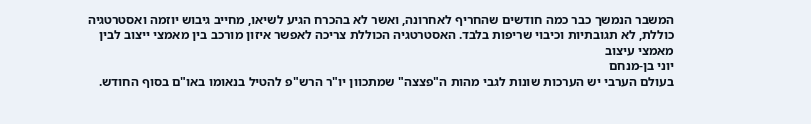המשבר הנמשך כבר כמה חודשים שהחריף לאחרונה, ואשר לא בהכרח הגיע לשיאו, מחייב גיבוש יוזמה ואסטרטגיה כוללת, לא תגובתיות וכיבוי שריפות בלבד. האסטרטגיה הכוללת צריכה לאפשר איזון מורכב בין מאמצי ייצוב לבין מאמצי עיצוב
יוני בן-מנחם
בעולם הערבי יש הערכות שונות לגבי מהות ה"פצצה" שמתכוון יו"ר הרש"פ להטיל בנאומו באו"ם בסוף החודש.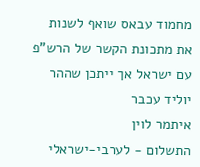מחמוד עבאס שואף לשנות את מתכונת הקשר של הרש"פ עם ישראל אך ייתכן שההר יוליד עכבר
איתמר לוין
התשלום - לערבי-ישראלי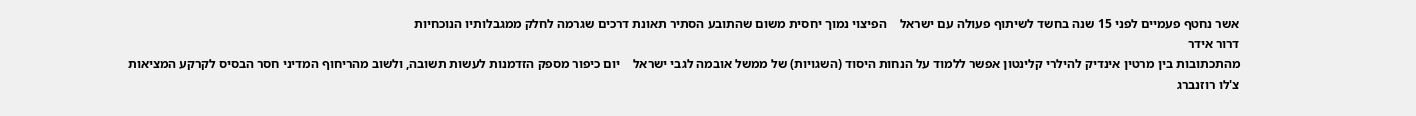אשר נחטף פעמיים לפני 15 שנה בחשד לשיתוף פעולה עם ישראל    הפיצוי נמוך יחסית משום שהתובע הסתיר תאונת דרכים שגרמה לחלק ממגבלותיו הנוכחיות
דרור אידר
מהתכתובות בין מרטין אינדיק להילרי קלינטון אפשר ללמוד על הנחות היסוד (השגויות) של ממשל אובמה לגבי ישראל    יום כיפור מספק הזדמנות לעשות תשובה, ולשוב מהריחוף המדיני חסר הבסיס לקרקע המציאות
צ'לו רוזנברג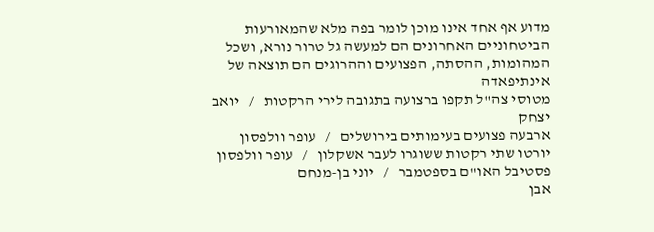מדוע אף אחד אינו מוכן לומר בפה מלא שהמאורעות הביטחוניים האחרונים הם למעשה גל טרור נורא, ושכל המהומות, ההסתה, הפצועים וההרוגים הם תוצאה של אינתיפאדה
מטוסי צה"ל תקפו ברצועה בתגובה לירי הרקטות   /   יואב יצחק
ארבעה פצועים בעימותים בירושלים   /   עופר וולפסון
יורטו שתי רקטות ששוגרו לעבר אשקלון   /   עופר וולפסון
פסטיבל האו"ם בספטמבר   /   יוני בן-מנחם
אבן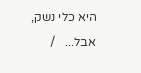היא כלי נשק, אבל...   /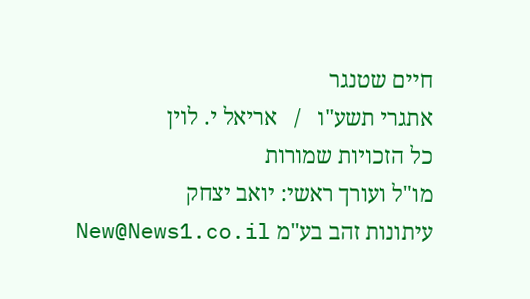חיים שטנגר
אתגרי תשע"ו   /   אריאל י. לוין
כל הזכויות שמורות
מו"ל ועורך ראשי: יואב יצחק
עיתונות זהב בע"מ New@News1.co.il